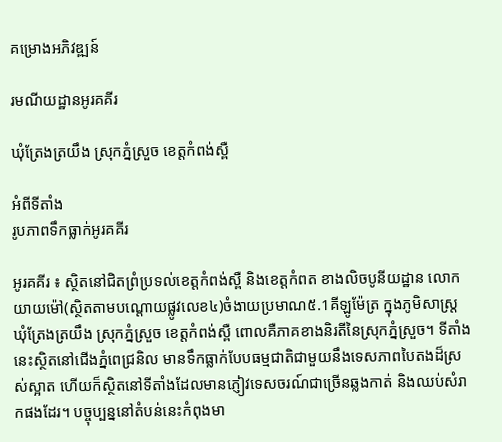គម្រោងអភិវឌ្ឍន៍

រមណីយដ្ឋានអូរគគីរ

ឃុំត្រែងត្រយឹង ស្រុកភ្នំស្រួច ខេត្តកំពង់ស្ពឺ

អំពីទីតាំង
រូបភាពទឹកធ្លាក់អូរគគីរ

អូរគគីរ ៖ ស្ថិតនៅជិតព្រំប្រទល់ខេត្តកំពង់ស្ពឺ និងខេត្តកំពត ខាងលិចបូនីយដ្ឋាន លោកយាយម៉ៅ(ស្ថិតតាមបណ្តោយផ្លូវលេខ៤)ចំងាយប្រមាណ៥.1គីឡូម៉ែត្រ ក្នុងភូមិសាស្ត្រ ឃុំត្រែងត្រយឹង ស្រុកភ្នំស្រួច ខេត្តកំពង់ស្ពឺ ពោលគឺភាគខាងនិរតីនៃស្រុកភ្នំស្រួច។ ទីតាំងនេះស្ថិតនៅជើងភ្នំពេជ្រនិល មានទឹកធ្លាក់បែបធម្មជាតិជាមួយនឹងទេសភាពបៃតងដ៏ស្រស់ស្អាត ហើយក៏ស្ថិតនៅទីតាំងដែលមានភ្ញៀវទេសចរណ៍ជាច្រើនឆ្លងកាត់ និងឈប់សំរាកផងដែរ។ បច្ចុប្បន្ននៅតំបន់នេះកំពុងមា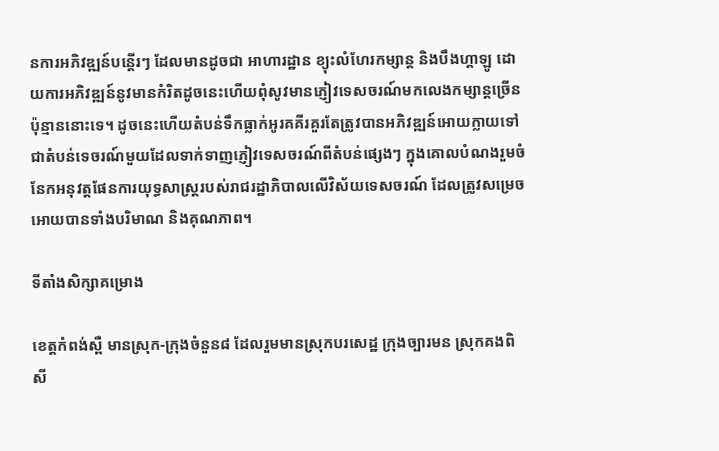នការអភិវឌ្ឍន៍បន្តើរៗ ដែលមានដូចជា អាហារដ្ឋាន ខ្យុះលំហែរកម្សាន្ត និងបឹងហ្គាឡូ ដោយការអភិវឌ្ឍន៍នូវមានកំរិតដូចនេះហើយពុំសូវមានភ្ញៀវទេសចរណ៍មកលេងកម្សាន្តច្រើនប៉ុន្មាននោះទេ។ ដូចនេះហើយតំបន់ទឹកធ្លាក់អូរគគីរគួរតែត្រូវបានអភិវឌ្ឍន៍អោយក្លាយទៅជាតំបន់ទេចរណ៍មួយដែលទាក់ទាញភ្ញៀវទេសចរណ៍ពីតំបន់ផ្សេងៗ ក្នុងគោលបំណងរួមចំនែកអនុវត្តផែនការយុទ្ធសាស្រ្តរបស់រាជរដ្ឋាភិបាលលើវិស័យទេសចរណ៍ ដែលត្រូវសម្រេចអោយបានទាំងបរិមាណ និងគុណភាព។

ទីតាំងសិក្សាគម្រោង

ខេត្តកំពង់ស្ពឺ មានស្រុក-ក្រុងចំនួន៨ ដែលរួមមានស្រុកបរសេដ្ឋ ក្រុងច្បារមន ស្រុកគងពិសី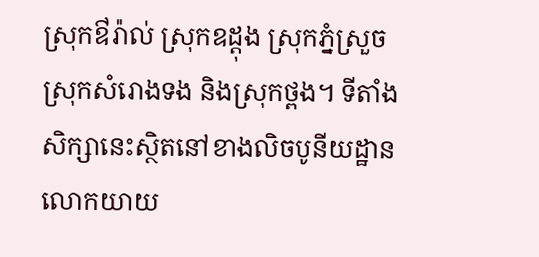ស្រុកឳរ៉ាល់ ស្រុកឧដ្ដុង ស្រុកភ្នំស្រួច ស្រុកសំរោងទង និងស្រុកថ្ពង។ ទីតាំងសិក្សានេះស្ថិតនៅខាងលិចបូនីយដ្ឋាន លោកយាយ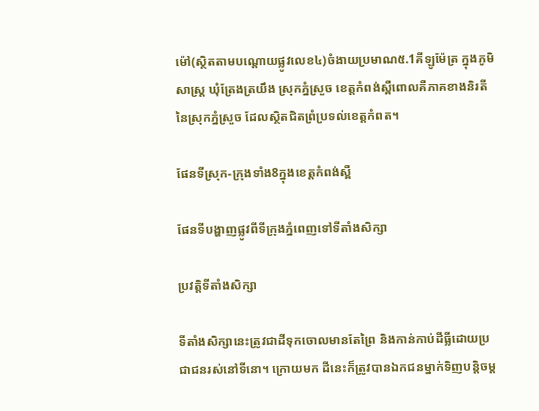ម៉ៅ(ស្ថិតតាមបណ្តោយផ្លូវលេខ៤)ចំងាយប្រមាណ៥.1គីឡូម៉ែត្រ ក្នុងភូមិសាស្ត្រ ឃុំត្រែងត្រយឹង ស្រុកភ្នំស្រួច ខេត្តកំពង់ស្ពឺពោលគឺភាគខាងនិរតីនៃស្រុកភ្នំស្រួច ដែលស្ថិតជិតព្រំប្រទល់ខេត្តកំពត។

ផែនទីស្រុក-ក្រុងទាំង8ក្នុងខេត្តកំពង់ស្ពឺ

ផែនទីបង្ហាញផ្លូវពីទីក្រុងភ្នំពេញទៅទីតាំងសិក្សា

ប្រវត្តិទីតាំងសិក្សា

ទីតាំងសិក្សានេះត្រូវជាដីទុកចោលមានតែព្រៃ និងកាន់កាប់ដីធ្លីដោយប្រជាជនរស់នៅទីនោ។ ក្រោយមក ដីនេះក៏ត្រូវបានឯកជនម្នាក់ទិញបន្តិចម្ត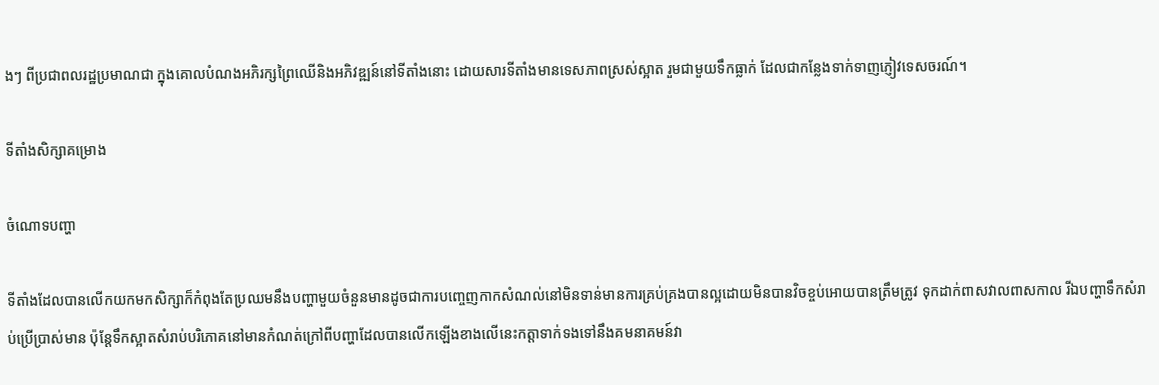ងៗ ពីប្រជាពលរដ្ឋប្រមាណជា ក្នុងគោលបំណងអភិរក្សព្រៃឈើនិងអភិវឌ្ឍន៍នៅទីតាំងនោះ ដោយសារទីតាំងមានទេសភាពស្រស់ស្អាត រួមជាមួយទឹកធ្លាក់ ដែលជាកន្លែងទាក់ទាញភ្ញៀវទេសចរណ៍។

ទីតាំងសិក្សាគម្រោង

ចំណោទបញ្ហា

ទីតាំងដែលបានលើកយកមកសិក្សាក៏កំពុងតែប្រឈមនឹងបញ្ហាមួយចំនួនមានដូចជាការបញ្ចេញកាកសំណល់នៅមិនទាន់មានការគ្រប់គ្រងបានល្អដោយមិនបានវិចខ្ចប់អោយបានត្រឹមត្រូវ ទុកដាក់ពាសវាលពាសកាល រីឯបញ្ហាទឹកសំរាប់ប្រើប្រាស់មាន ប៉ុន្តែទឹកស្អាតសំរាប់បរិភោគនៅមានកំណត់ក្រៅពីបញ្ហាដែលបានលើកឡើងខាងលើនេះកត្តាទាក់ទងទៅនឹងគមនាគមន៍វា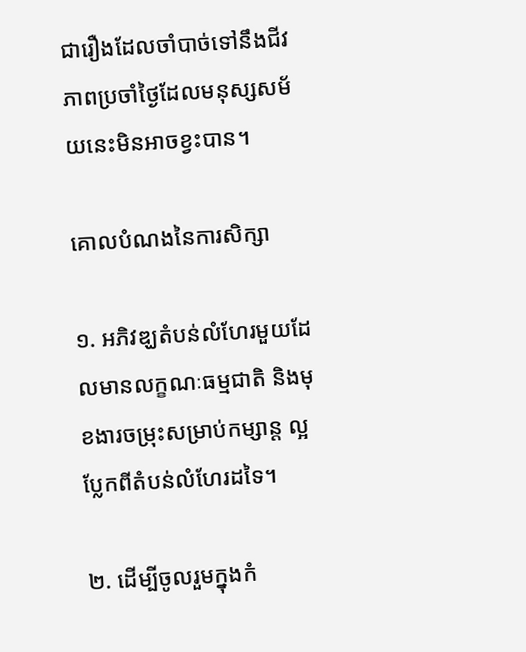ជារឿងដែលចាំបាច់ទៅនឹងជីវភាពប្រចាំថ្ងៃដែលមនុស្សសម័យនេះមិនអាចខ្វះបាន។

គោលបំណងនៃការសិក្សា

១. អភិវឌ្ឃតំបន់លំហែរមួយដែលមានលក្ខណៈធម្មជាតិ និងមុខងារចម្រុះសម្រាប់កម្សាន្ត ល្អប្លែកពីតំបន់លំហែរដទៃ។

២. ដើម្បីចូលរួមក្នុងកំ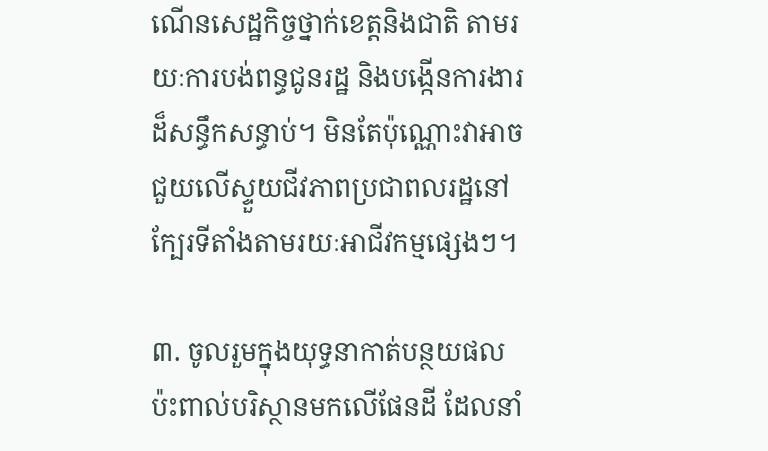ណើនសេដ្ឋកិច្ចថ្នាក់ខេត្តនិងជាតិ តាមរយៈការបង់ពន្ធជូនរដ្ឋ និងបង្កើនការងារដ៏សន្ធឹកសន្ធាប់។ មិនតែប៉ុណ្ណោះវាអាចជួយលើស្ទួយជីវភាពប្រជាពលរដ្ឋនៅក្បែរទីតាំងតាមរយៈអាជីវកម្មផ្សេងៗ។

៣. ចូលរួមក្នុងយុទ្ធនាកាត់បន្ថយផលប៉ះពាល់បរិស្ថានមកលើផែនដី ដែលនាំ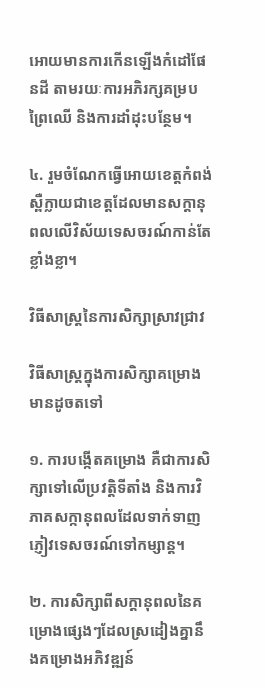អោយមានការកើនឡើងកំដៅផែនដី តាមរយៈការអភិរក្សគម្របព្រៃឈើ និងការដាំដុះបន្ថែម។

៤. រួមចំណែកធ្វើអោយខេត្តកំពង់ស្ពឺក្លាយជាខេត្តដែលមានសក្ដានុពលលើវិស័យទេសចរណ៍កាន់តែខ្លាំងខ្លា។

វិធីសាស្ត្រនៃការសិក្សាស្រាវជ្រាវ

វិធីសាស្រ្តក្នុងការសិក្សាគម្រោងមានដូចតទៅ

១. ការបង្កើតគម្រោង គឺជាការសិក្សាទៅលើប្រវត្តិទីតាំង និងការវិភាគសក្កានុពលដែលទាក់ទាញភ្ញៀវទេសចរណ៍ទៅកម្សាន្ត។

២. ការសិក្សាពីសក្តានុពលនៃគម្រោងផ្សេងៗដែលស្រដៀងគ្នានឹងគម្រោងអភិវឌ្ឍន៍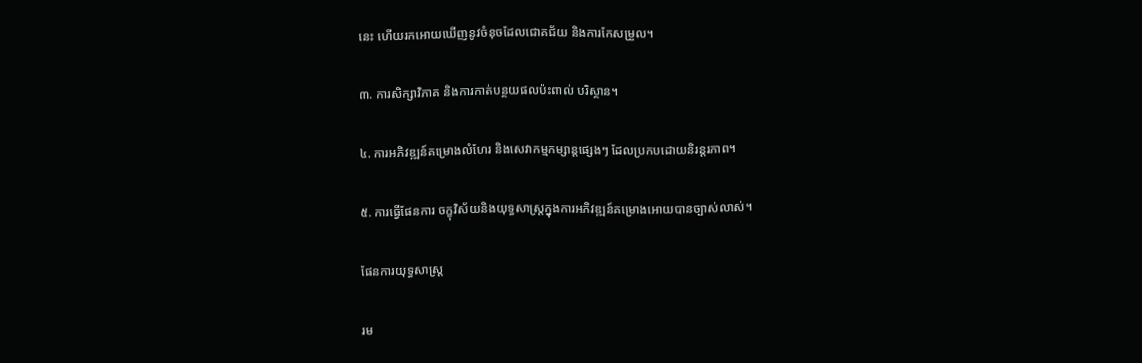នេះ ហើយរកអោយឃើញនូវចំនុចដែលជោគជ័យ និងការកែសម្រួល។

៣. ការសិក្សាវិភាគ និងការកាត់បន្ថយផលប៉ះពាល់ បរិស្ថាន។

៤. ការអភិវឌ្ឍន៍គម្រោងលំហែរ និងសេវាកម្មកម្សាន្តផ្សេងៗ ដែលប្រកបដោយនិរន្តរភាព។

៥. ការធ្វើផែនការ ចក្ខុវិស័យនិងយុទ្ធសាស្រ្តក្នុងការអភិវឌ្ឍន៍គម្រោងអោយបានច្បាស់លាស់។

ផែនការយុទ្ធសាស្រ្ត

រម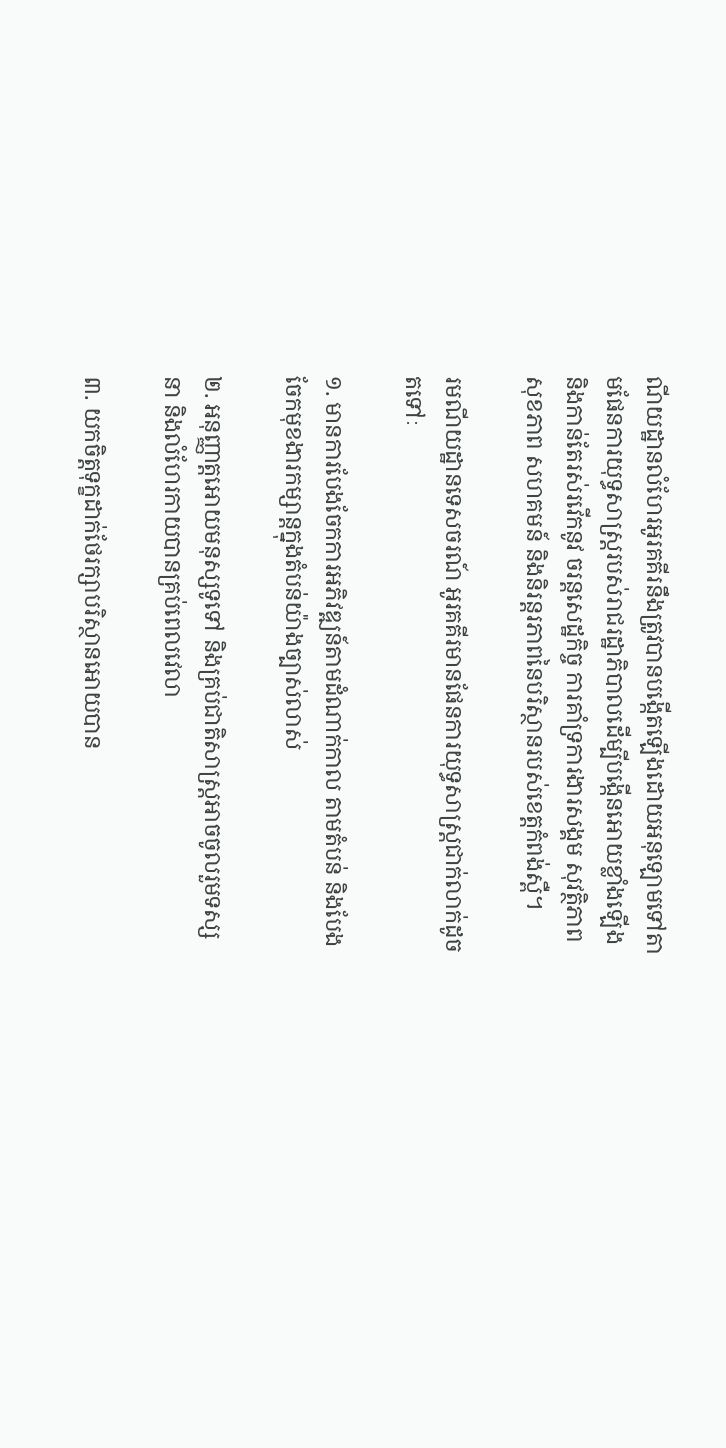ណីយដ្ឋានលំហែរអូរគគីរនឹងត្រូវបានបង្កើតឡើងដោយអនុឡោមទៅតាមផែនការយុទ្ធសាស្រ្តរបស់រាជរដ្ឋាភិបាលដើម្បីបង្កើនអោយខ្លាំងឡើង និងកាន់តែរស់រវើកនូវ ចរន្តសេដ្ឋកិច្ច ការគាំទ្រការងារសង្គម សុវត្ថិភាព សុខភាព សហគមន៍ និងនិរន្តរភាពនៃបរិស្ថានរបស់ខេត្តកំពង់ស្ពឺ។

រមណីយដ្ឋានទេសចរណ៍ អូរគគីរមានផែនការយុទ្ធសាស្រ្តជាក់លាក់ដូចតទៅៈ

១. មានការបែងចែកការអភិវឌ្ឍន៍តាមដំណាក់កាល តាមតំបន់ និងបែងចែកមុខងារកម្សាន្តក្នុងតំបន់យ៉ាងច្បាស់លាស់

២. អនុញ្ញាត្តអោយមនុស្សទូទៅ និងគ្រប់ជាតិសាស្រ្តអាចចូលរួមទស្សនា និងលំហែរកាយបានគ្រប់ពេលវេលា

៣. យកចិត្តទុក្ខដាក់ថែរក្សាបរិស្ថានអោយបាន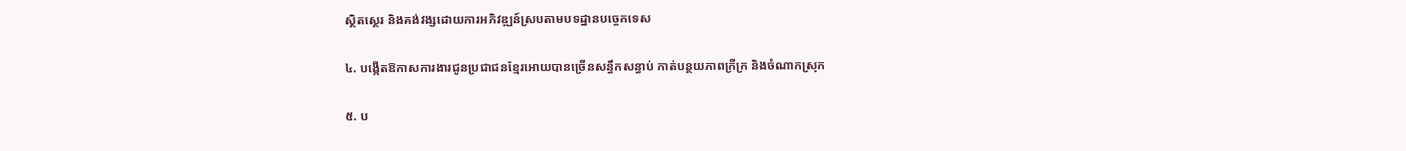ស្ថិតស្ថេរ និងគង់វង្សដោយការអភិវឌ្ឍន៍ស្របតាមបទដ្ឋានបច្ចេកទេស

៤. បង្កើតឱកាសការងារជូនប្រជាជនខ្មែរអោយបានច្រើនសន្ធឹកសន្ធាប់ កាត់បន្ថយភាពក្រីក្រ និងចំណាកស្រុក

៥. ប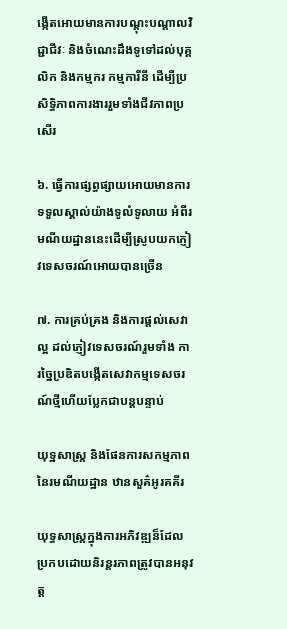ង្កើតអោយមានការបណ្តុះបណ្តាលវិជ្ជាជីវៈ និងចំណេះដឹងទូទៅដល់បុគ្គលិក និងកម្មករ កម្មការីនី ដើម្បីប្រសិទ្ធិភាពការងាររួមទាំងជីវភាពប្រសើរ

៦. ធ្វើការផ្សព្ធផ្សាយអោយមានការទទួលស្គាល់យ៉ាងទូលំទូលាយ អំពីរមណីយដ្ឋាននេះដើម្បីស្រូបយកភ្ញៀវទេសចរណ៍អោយបានច្រើន

៧. ការគ្រប់គ្រង និងការផ្តល់សេវាល្អ ដល់ភ្ញៀវទេសចរណ៍រួមទាំង ការច្នៃប្រឌិតបង្កើតសេវាកម្មទេសចរណ៍ថ្មីហើយប្លែកជាបន្តបន្ទាប់

យុទ្ឋសាស្ត្រ និងផែនការសកម្មភាពនៃរមណីយដ្ឋាន ឋានសួគ៌អូរគគីរ

យុទ្ធសាស្ត្រក្នុងការអភិវឌ្ឍន៏ដែលប្រកបដោយនិរន្តរភាពត្រូវបានអនុវត្ត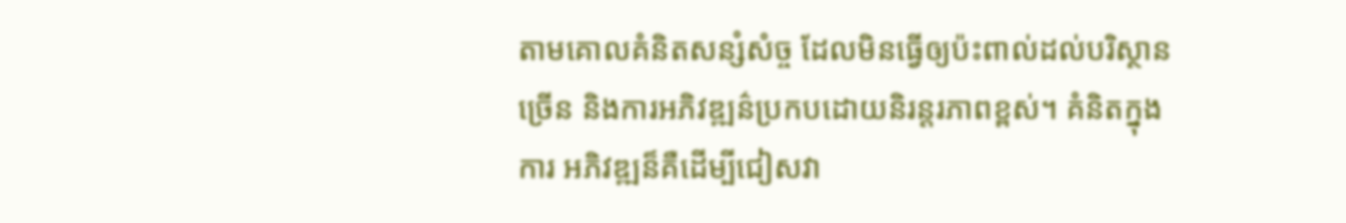តាមគោលគំនិតសន្សំសំច្ច ដែលមិនធ្វើឲ្យប៉ះពាល់ដល់បរិស្ថានច្រើន និងការអភិវឌ្ឍន៌ប្រកបដោយនិរន្តរភាពខ្ពស់។ គំនិតក្នុងការ អភិវឌ្ឍន៏គឺដើម្បីជៀសវា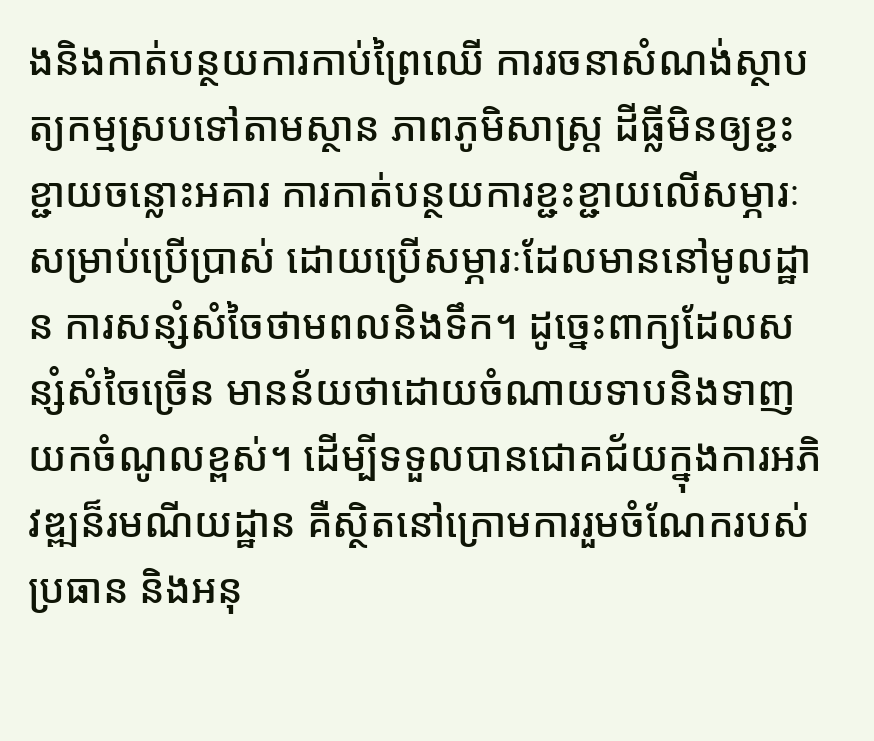ងនិងកាត់បន្ថយការកាប់ព្រៃឈើ ការរចនាសំណង់ស្ថាបត្យកម្មស្របទៅតាមស្ថាន ភាពភូមិសាស្ត្រ ដីធ្លីមិនឲ្យខ្ជះខ្ជាយចន្លោះអគារ ការកាត់បន្ថយការខ្ជះខ្ជាយលើសម្ភារៈសម្រាប់ប្រើប្រាស់ ដោយប្រើសម្ភារៈដែលមាននៅមូលដ្ឋាន ការសន្សំសំចៃថាមពលនិងទឹក។ ដូច្នេះពាក្យដែលសន្សំសំចៃច្រើន មានន័យថាដោយចំណាយទាបនិងទាញយកចំណូលខ្ពស់។ ដើម្បីទទួលបានជោគជ័យក្នុងការអភិវឌ្ឍន៏រមណីយដ្ឋាន គឺស្ថិតនៅក្រោមការរួមចំណែករបស់ ប្រធាន និងអនុ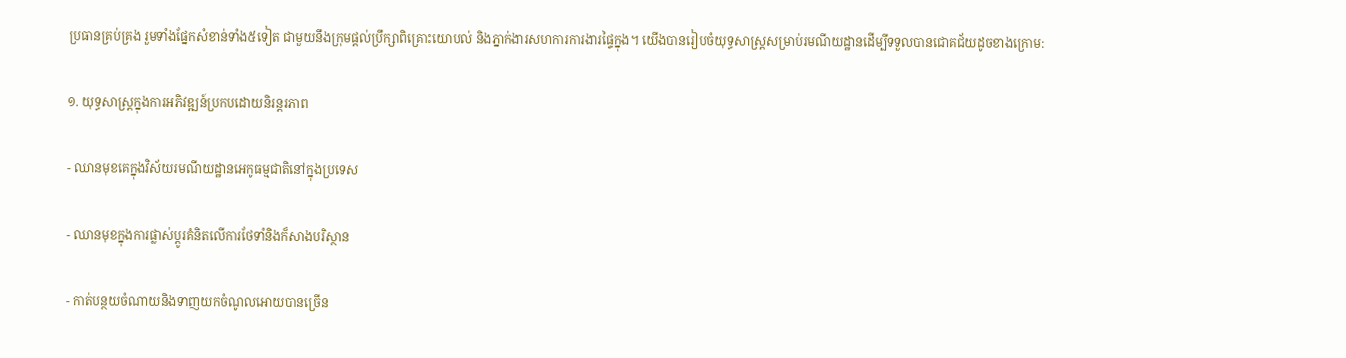ប្រធានគ្រប់គ្រង រួមទាំងផ្នែកសំខាន់ទាំង៥ទៀត ជាមួយនឹងក្រុមផ្តល់ប្រឹក្សាពិគ្រោះយោបល់ និងភ្នាក់ងារសហការការងារផ្ទៃក្នុង។ យើងបានរៀបចំយុទ្ធសាស្ត្រសម្រាប់រមណីយដ្ឋានដើម្បីទទួលបានជោគជ័យដូចខាងក្រោម:

១. យុទ្ធសាស្ត្រក្នុងការអភិវឌ្ឍន៍ប្រកបដោយនិរន្តរភាព

- ឈានមុខគេក្នុងវិស័យរមណីយដ្ឋានអេកូធម្មជាតិនៅក្នុងប្រទេស

- ឈានមុខក្នុងការផ្លាស់ប្ដូរគំនិតលើការថែទាំនិងក៏សាងបរិស្ថាន

- កាត់បន្ថយចំណាយនិងទាញយកចំណូលអោយបានច្រើន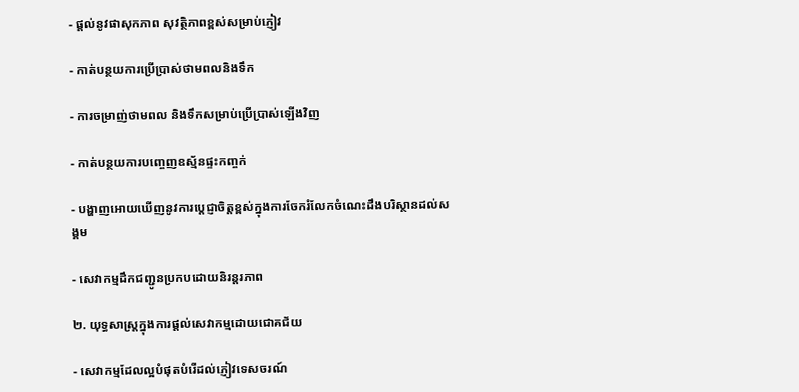- ផ្តល់នូវផាសុកភាព សុវត្ថិភាពខ្ពស់សម្រាប់ភ្ញៀវ

- កាត់បន្ថយការប្រើប្រាស់ថាមពលនិងទឹក

- ការចម្រាញ់ថាមពល និងទឹកសម្រាប់ប្រើប្រាស់ឡើងវិញ

- កាត់បន្ថយការបញ្ចេញឧស្ម័នផ្ទះកញ្ចក់

- បង្ហាញអោយឃើញនូវការប្ដេជ្ញាចិត្តខ្ពស់ក្នុងការចែករំលែកចំណេះដឹងបរិស្ថានដល់សង្គម

- សេវាកម្មដឹកជញ្ជូនប្រកបដោយនិរន្តរភាព

២. យុទ្ធសាស្ត្រក្នុងការផ្តល់សេវាកម្មដោយជោគជ័យ

- សេវាកម្មដែលល្អបំផុតបំរើដល់ភ្ញៀវទេសចរណ៍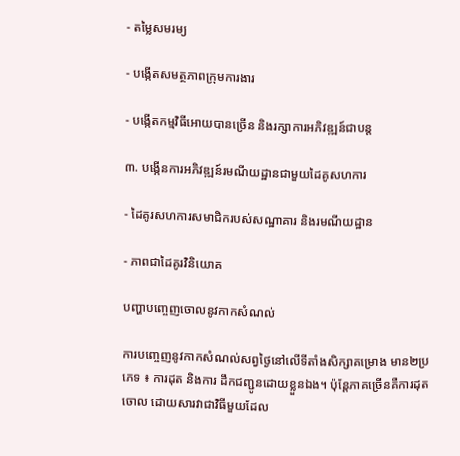- តម្លៃសមរម្យ

- បង្កើតសមត្ថភាពក្រុមការងារ

- បង្កើតកម្មវិធីអោយបានច្រើន និងរក្សាការអភិវឌ្ឍន៍ជាបន្ត

៣. បង្កើនការអភិវឌ្ឍន៍រមណីយដ្ឋានជាមួយដៃគូសហការ

- ដៃគូរសហការសមាជិករបស់សណ្ឋាគារ និងរមណីយដ្ឋាន

- ភាពជាដៃគូរវិនិយោគ

បញ្ហាបញ្ចេញចោលនូវកាកសំណល់

ការបញ្ចេញនូវកាកសំណល់សព្វថ្ងៃនៅលើទីតាំងសិក្សាគម្រោង មាន២ប្រភេទ ៖ ការដុត និងការ ដឹកជញ្ជូនដោយខ្លួនឯង។ ប៉ុន្តែភាគច្រើនគឺការដុតចោល ដោយសារវាជាវិធីមួយដែល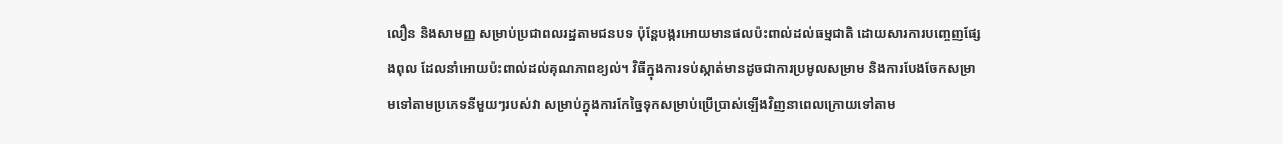លឿន និងសាមញ្ញ សម្រាប់ប្រជាពលរដ្ឋតាមជនបទ ប៉ុន្ដែបង្ករអោយមានផលប៉ះពាល់ដល់ធម្មជាតិ ដោយសារការបញ្ចេញផ្សែងពុល ដែលនាំអោយប៉ះពាល់ដល់គុណភាពខ្យល់។ វិធីក្នុងការទប់ស្កាត់មានដូចជាការប្រមូលសម្រាម និងការបែងចែកសម្រាមទៅតាមប្រភេទនីមួយៗរបស់វា សម្រាប់ក្នុងការកែច្នៃទុកសម្រាប់ប្រើប្រាស់ឡើងវិញនាពេលក្រោយទៅតាម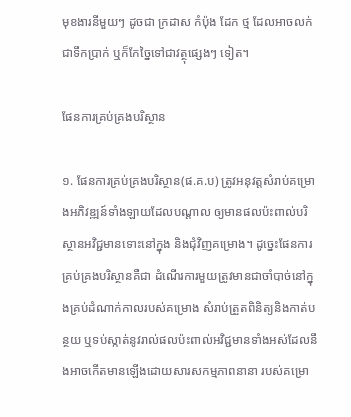មុខងារនីមួយៗ ដូចជា ក្រដាស កំប៉ុង ដែក ថ្ម ដែលអាចលក់ជាទឹកប្រាក់ ឬក៏កែច្នៃទៅជាវត្ថុផ្សេងៗ ទៀត។

ផែនការគ្រប់គ្រងបរិស្ថាន

១. ផែនការគ្រប់គ្រងបរិស្ថាន(ផ.គ.ប) ត្រូវអនុវត្តសំរាប់គម្រោងអភិវឌ្ឍន៍ទាំងឡាយដែលបណ្តាល ឲ្យមានផលប៉ះពាល់បរិស្ថានអវិជ្ជមានទោះនៅក្នុង និងជុំវិញគម្រោង។ ដូច្នេះផែនការគ្រប់គ្រងបរិស្ថានគឺជា ដំណើរការមួយត្រូវមានជាចាំបាច់នៅក្នុងគ្រប់ដំណាក់កាលរបស់គម្រោង សំរាប់ត្រួតពិនិត្យនិងកាត់បន្ថយ ឬទប់ស្កាត់នូវរាល់ផលប៉ះពាល់អវិជ្ជមានទាំងអស់ដែលនឹងអាចកើតមានឡើងដោយសារសកម្មភាពនានា របស់គម្រោ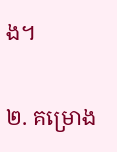ង។

២. គម្រោង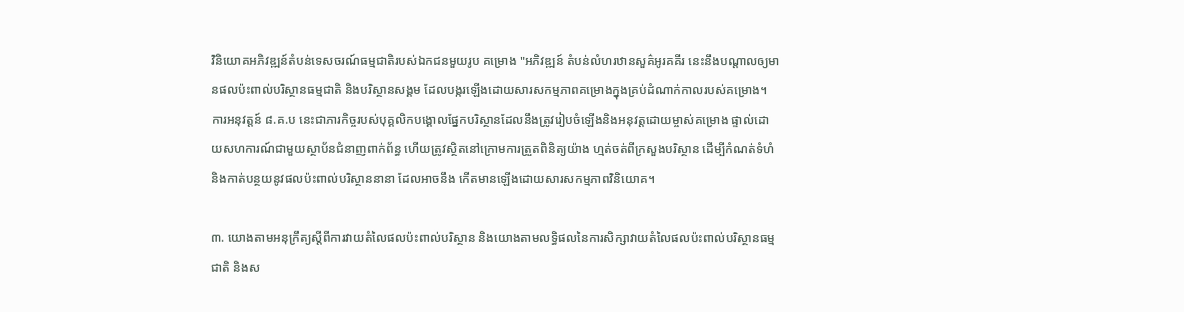វិនិយោគអភិវឌ្ឍន៍តំបន់ទេសចរណ៍ធម្មជាតិរបស់ឯកជនមួយរូប គម្រោង "អភិវឌ្ឍន៍ តំបន់លំហរឋានសួគ៌អូរគគីរ នេះនឹងបណ្តាលឲ្យមានផលប៉ះពាល់បរិស្ថានធម្មជាតិ និងបរិស្ថានសង្គម ដែលបង្ករឡើងដោយសារសកម្មភាពគម្រោងក្នុងគ្រប់ដំណាក់កាលរបស់គម្រោង។ ការអនុវត្តន៍ ៨.គ.ប នេះជាភារកិច្ចរបស់បុគ្គលិកបង្គោលផ្នែកបរិស្ថានដែលនឹងត្រូវរៀបចំឡើងនិងអនុវត្តដោយម្ចាស់គម្រោង ផ្ទាល់ដោយសហការណ៍ជាមួយស្ថាប័នជំនាញពាក់ព័ន្ធ ហើយត្រូវស្ថិតនៅក្រោមការត្រួតពិនិត្យយ៉ាង ហ្មត់ចត់ពីក្រសួងបរិស្ថាន ដើម្បីកំណត់ទំហំ និងកាត់បន្ថយនូវផលប៉ះពាល់បរិស្ថាននានា ដែលអាចនឹង កើតមានឡើងដោយសារសកម្មភាពវិនិយោគ។

៣. យោងតាមអនុក្រឹត្យស្តីពីការវាយតំលៃផលប៉ះពាល់បរិស្ថាន និងយោងតាមលទ្ធិផលនៃការសិក្សាវាយតំលៃផលប៉ះពាល់បរិស្ថានធម្មជាតិ និងស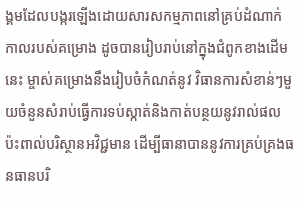ង្គមដែលបង្ករឡើងដោយសារសកម្មភាពនៅគ្រប់ដំណាក់កាលរបស់គម្រោង ដូចបានរៀបរាប់នៅក្នុងជំពូកខាងដើមនេះ ម្ចាស់គម្រោងនឹងរៀបចំកំណត់នូវ វិធានការសំខាន់ៗមួយចំនួនសំរាប់ធ្វើការទប់ស្កាត់និងកាត់បន្ថយនូវរាល់ផលប៉ះពាល់បរិស្ថានអវិជ្ជមាន ដើម្បីធានាបាននូវការគ្រប់គ្រងធនធានបរិ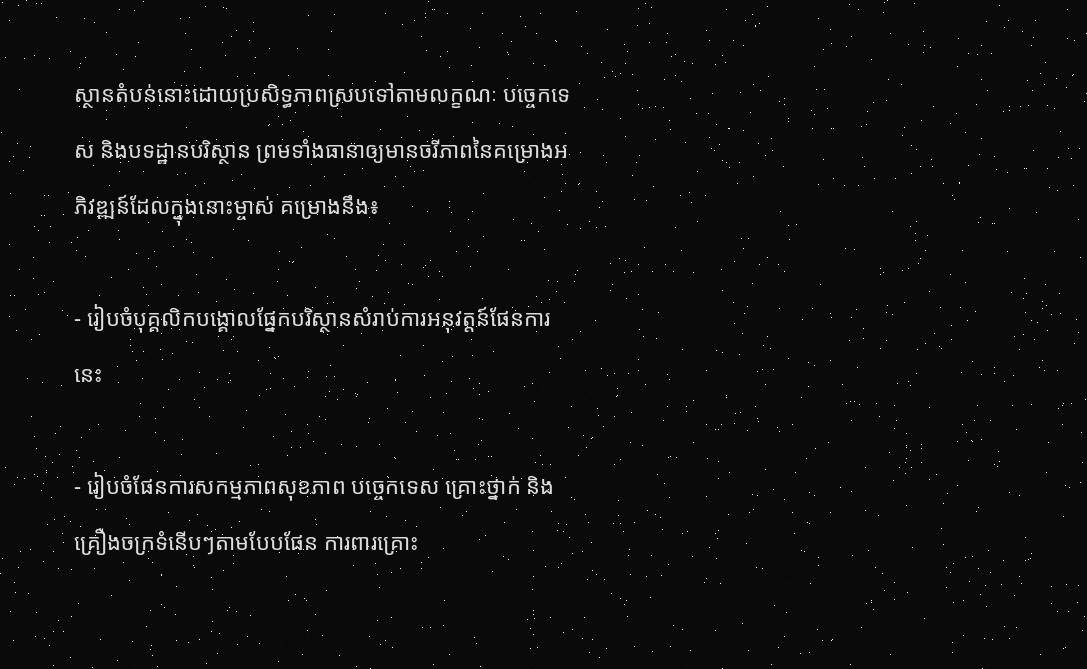ស្ថានតំបន់នោះដោយប្រសិទ្ធភាពស្របទៅតាមលក្ខណៈ បច្ចេកទេស និងបទដ្ឋានបរិស្ថាន ព្រមទាំងធានាឲ្យមានចរីភាពនៃគម្រោងអភិវឌ្ឍន៍ដែលក្នុងនោះម្ចាស់ គម្រោងនឹង៖

- រៀបចំបុគ្គលិកបង្គោលផ្នែកបរិស្ថានសំរាប់ការអនុវត្តន៍ផែនការនេះ

- រៀបចំផែនការសកម្មភាពសុខភាព បច្ចេកទេស គ្រោះថ្នាក់ និងគ្រឿងចក្រទំនើបៗតាមបែបផែន ការពារគ្រោះ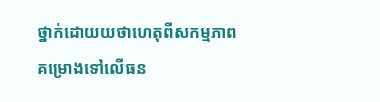ថ្នាក់ដោយយថាហេតុពីសកម្មភាពគម្រោងទៅលើធន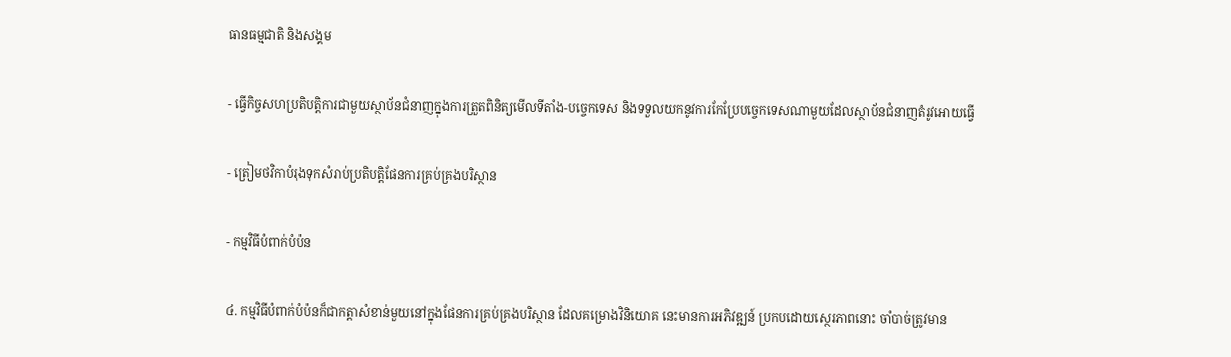ធានធម្មជាតិ និងសង្គម

- ធ្វើកិច្ចសហប្រតិបត្តិការជាមួយស្ថាប័នជំនាញក្នុងការត្រួតពិនិត្យមើលទីតាំង-បច្ចេកទេស និងទទួលយកនូវការកែប្រែបច្ចេកទេសណាមួយដែលស្ថាប័នជំនាញតំរូវអោយធ្វើ

- ត្រៀមថវិកាបំរុងទុកសំរាប់ប្រតិបត្តិផែនការគ្រប់គ្រងបរិស្ថាន

- កម្មវិធីបំពាក់បំប៉ន

៤. កម្មវិធីបំពាក់បំប៉នក៏ជាកត្តាសំខាន់មួយនៅក្នុងផែនការគ្រប់គ្រងបរិស្ថាន ដែលគម្រោងវិនិយោគ នេះមានការអភិវឌ្ឍន៍ ប្រកបដោយស្ថេរភាពនោះ ចាំបាច់ត្រូវមាន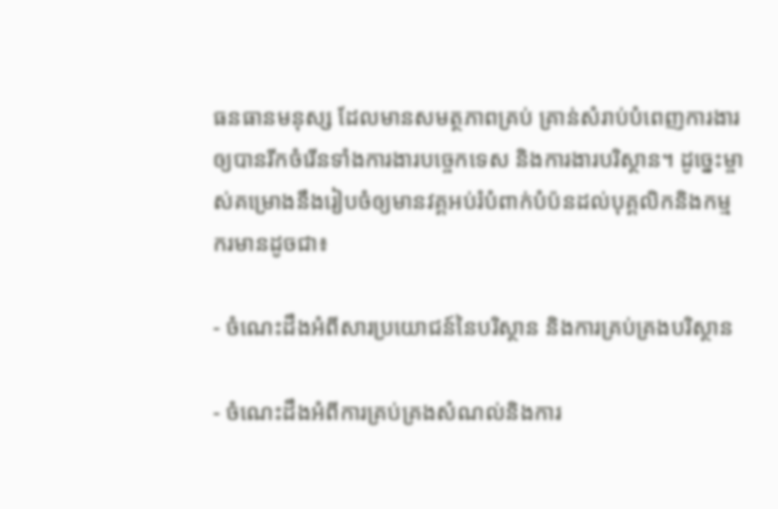ធនធានមនុស្ស ដែលមានសមត្ថភាពគ្រប់ គ្រាន់សំរាប់បំពេញការងារឲ្យបានរីកចំរើនទាំងការងារបច្ចេកទេស និងការងារបរិស្ថាន។ ដូច្នេះម្ចាស់គម្រោងនឹងរៀបចំឲ្យមានវគ្គអប់រំបំពាក់បំប៉នដល់បុគ្គលិកនិងកម្មករមានដូចជា៖

- ចំណេះដឹងអំពីសារប្រយោជន៍នៃបរិស្ថាន និងការគ្រប់គ្រងបរិស្ថាន

- ចំណេះដឹងអំពីការគ្រប់គ្រងសំណល់និងការ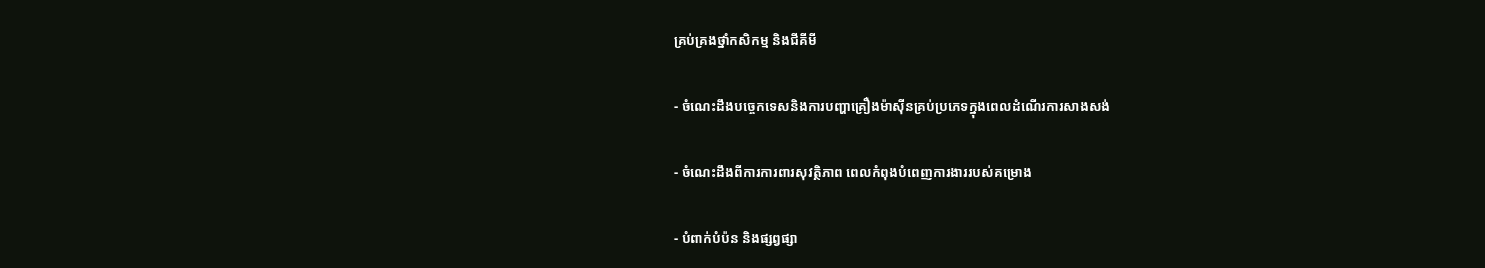គ្រប់គ្រងថ្នាំកសិកម្ម និងជីគីមី

- ចំណេះដឹងបច្ចេកទេសនិងការបញ្ហាគ្រឿងម៉ាស៊ីនគ្រប់ប្រភេទក្នុងពេលដំណើរការសាងសង់

- ចំណេះដឹងពីការការពារសុវត្ថិភាព ពេលកំពុងបំពេញការងាររបស់គម្រោង

- បំពាក់បំប៉ន និងផ្សព្វផ្សា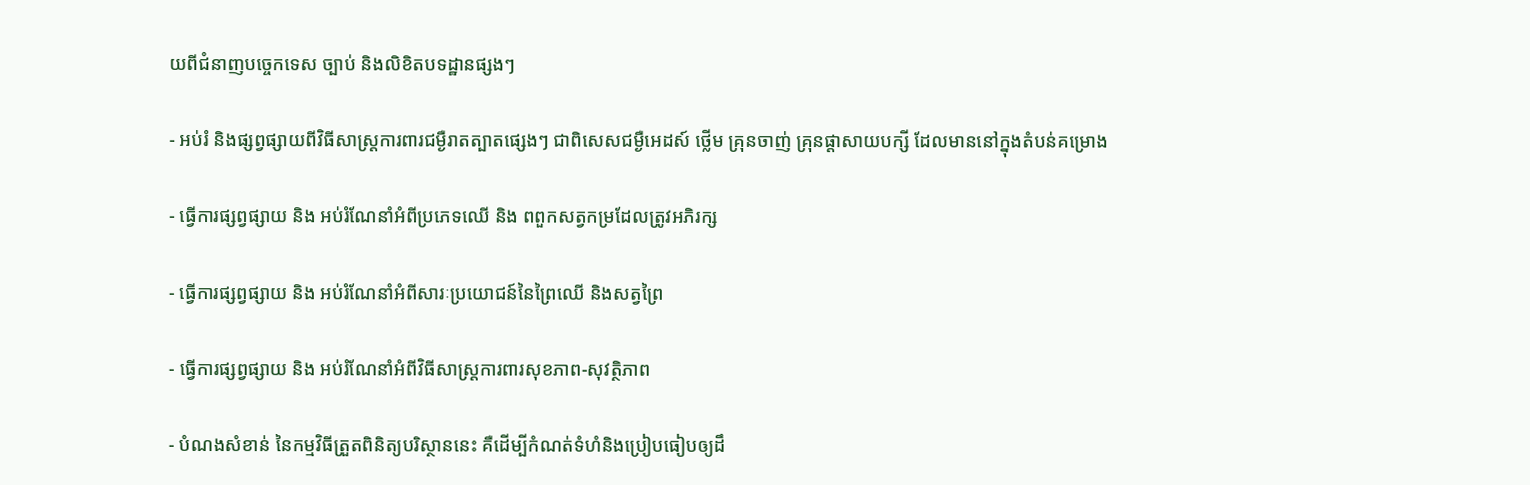យពីជំនាញបច្ចេកទេស ច្បាប់ និងលិខិតបទដ្ឋានផ្សងៗ

- អប់រំ និងផ្សព្វផ្សាយពីវិធីសាស្ត្រការពារជម្ងឺរាតត្បាតផ្សេងៗ ជាពិសេសជម្ងឺអេដស៍ ថ្លើម គ្រុនចាញ់ គ្រុនផ្ដាសាយបក្សី ដែលមាននៅក្នុងតំបន់គម្រោង

- ធ្វើការផ្សព្វផ្សាយ និង អប់រំណែនាំអំពីប្រភេទឈើ និង ពពួកសត្វកម្រដែលត្រូវអភិរក្ស

- ធ្វើការផ្សព្វផ្សាយ និង អប់រំណែនាំអំពីសារៈប្រយោជន៍នៃព្រៃឈើ និងសត្វព្រៃ

- ធ្វើការផ្សព្វផ្សាយ និង អប់រំណែនាំអំពីវិធីសាស្ត្រការពារសុខភាព-សុវត្ថិភាព

- បំណងសំខាន់ នៃកម្មវិធីត្រួតពិនិត្យបរិស្ថាននេះ គឺដើម្បីកំណត់ទំហំនិងប្រៀបធៀបឲ្យដឹ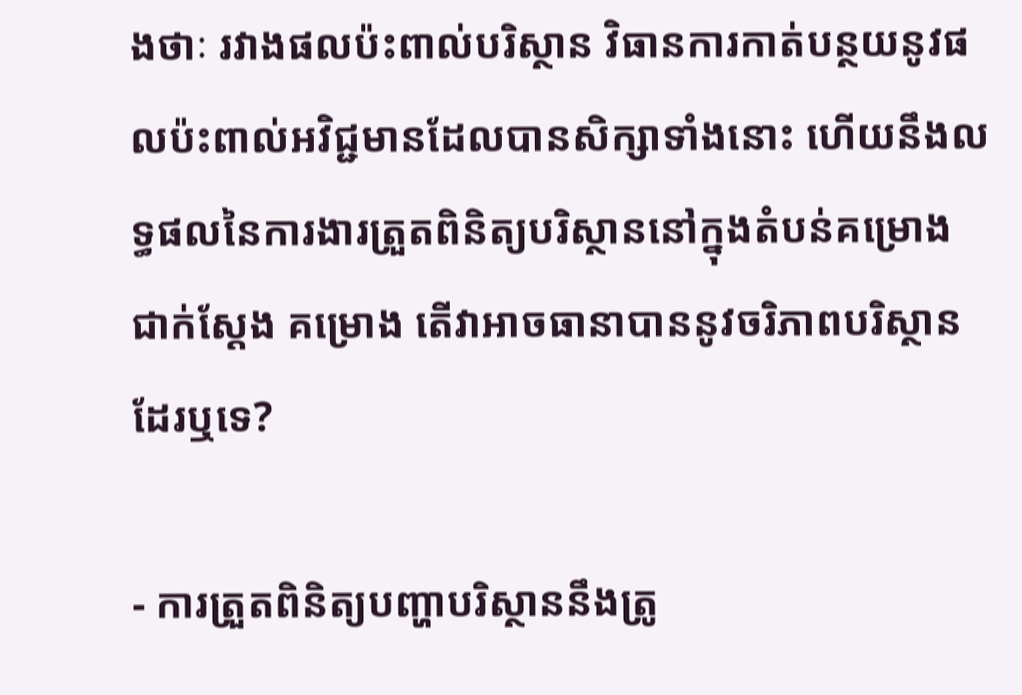ងថាៈ រវាងផលប៉ះពាល់បរិស្ថាន វិធានការកាត់បន្ថយនូវផលប៉ះពាល់អវិជ្ជមានដែលបានសិក្សាទាំងនោះ ហើយនឹងលទ្ធផលនៃការងារត្រួតពិនិត្យបរិស្ថាននៅក្នុងតំបន់គម្រោងជាក់ស្ដែង គម្រោង តើវាអាចធានាបាននូវចរិភាពបរិស្ថានដែរឬទេ?

- ការត្រួតពិនិត្យបញ្ហាបរិស្ថាននឹងត្រូ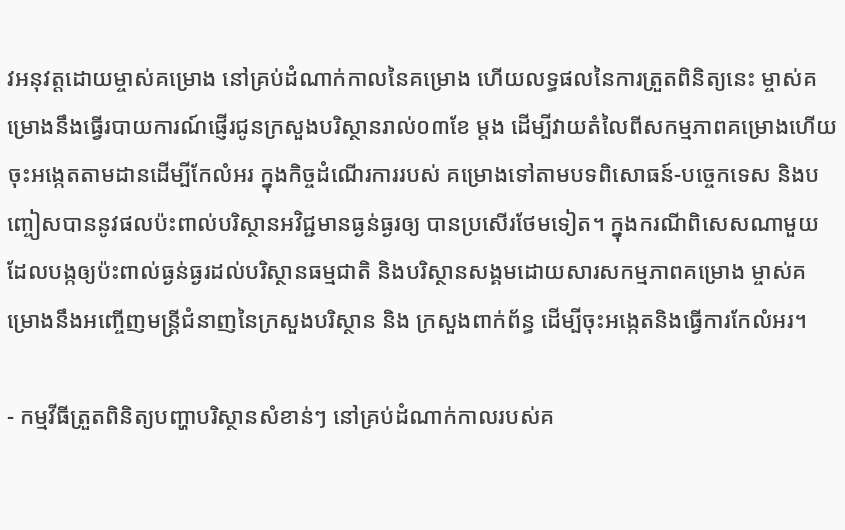វអនុវត្តដោយម្ចាស់គម្រោង នៅគ្រប់ដំណាក់កាលនៃគម្រោង ហើយលទ្ធផលនៃការត្រួតពិនិត្យនេះ ម្ចាស់គម្រោងនឹងធ្វើរបាយការណ៍ផ្ញើរជូនក្រសួងបរិស្ថានរាល់០៣ខែ ម្តង ដើម្បីវាយតំលៃពីសកម្មភាពគម្រោងហើយចុះអង្កេតតាមដានដើម្បីកែលំអរ ក្នុងកិច្ចដំណើរការរបស់ គម្រោងទៅតាមបទពិសោធន៍-បច្ចេកទេស និងបញ្ចៀសបាននូវផលប៉ះពាល់បរិស្ថានអវិជ្ជមានធ្ងន់ធ្ងរឲ្យ បានប្រសើរថែមទៀត។ ក្នុងករណីពិសេសណាមួយ ដែលបង្កឲ្យប៉ះពាល់ធ្ងន់ធ្ងរដល់បរិស្ថានធម្មជាតិ និងបរិស្ថានសង្គមដោយសារសកម្មភាពគម្រោង ម្ចាស់គម្រោងនឹងអញ្ចើញមន្ត្រីជំនាញនៃក្រសួងបរិស្ថាន និង ក្រសួងពាក់ព័ន្ធ ដើម្បីចុះអង្កេតនិងធ្វើការកែលំអរ។

- កម្មវីធីត្រួតពិនិត្យបញ្ហាបរិស្ថានសំខាន់ៗ នៅគ្រប់ដំណាក់កាលរបស់គ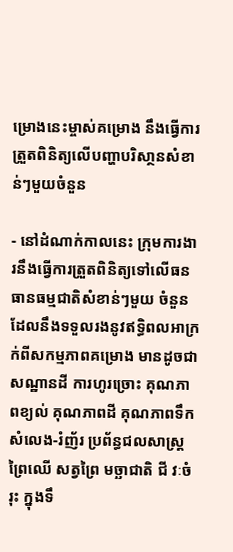ម្រោងនេះម្ចាស់គម្រោង នឹងធ្វើការត្រួតពិនិត្យលើបញ្ហាបរិសា្ថនសំខាន់ៗមួយចំនួន

- នៅដំណាក់កាលនេះ ក្រុមការងារនឹងធ្វើការត្រួតពិនិត្យទៅលើធនធានធម្មជាតិសំខាន់ៗមួយ ចំនួនដែលនឹងទទួលរងនូវឥទ្ធិពលអាក្រក់ពីសកម្មភាពគម្រោង មានដូចជា សណ្ឋានដី ការហូរច្រោះ គុណភាពខ្យល់ គុណភាពដី គុណភាពទឹក សំលេង-រំញ័រ ប្រព័ន្ធជលសាស្ត្រ ព្រៃឈើ សត្វព្រៃ មច្ឆាជាតិ ជី វៈចំរុះ ក្នុងទឹ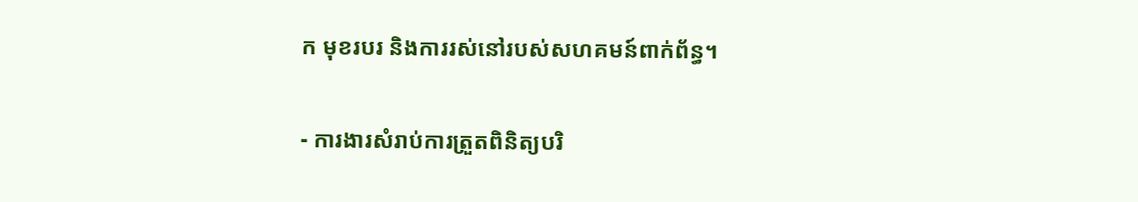ក មុខរបរ និងការរស់នៅរបស់សហគមន៍ពាក់ព័ន្ធ។

- ការងារសំរាប់ការត្រួតពិនិត្យបរិ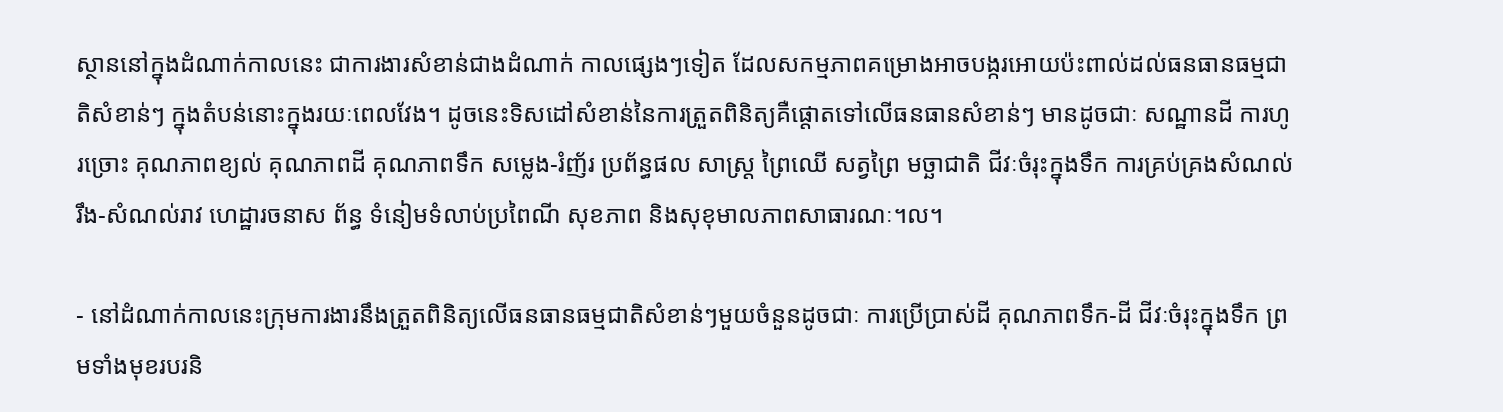ស្ថាននៅក្នុងដំណាក់កាលនេះ ជាការងារសំខាន់ជាងដំណាក់ កាលផ្សេងៗទៀត ដែលសកម្មភាពគម្រោងអាចបង្ករអោយប៉ះពាល់ដល់ធនធានធម្មជាតិសំខាន់ៗ ក្នុងតំបន់នោះក្នុងរយៈពេលវែង។ ដូចនេះទិសដៅសំខាន់នៃការត្រួតពិនិត្យគឺផ្ដោតទៅលើធនធានសំខាន់ៗ មានដូចជាៈ សណ្ឋានដី ការហូរច្រោះ គុណភាពខ្យល់ គុណភាពដី គុណភាពទឹក សម្លេង-រំញ័រ ប្រព័ន្ធផល សាស្ត្រ ព្រៃឈើ សត្វព្រៃ មច្ឆាជាតិ ជីវៈចំរុះក្នុងទឹក ការគ្រប់គ្រងសំណល់រឹង-សំណល់រាវ ហេដ្ឋារចនាស ព័ន្ធ ទំនៀមទំលាប់ប្រពៃណី សុខភាព និងសុខុមាលភាពសាធារណៈ។ល។

- នៅដំណាក់កាលនេះក្រុមការងារនឹងត្រួតពិនិត្យលើធនធានធម្មជាតិសំខាន់ៗមួយចំនួនដូចជាៈ ការប្រើប្រាស់ដី គុណភាពទឹក-ដី ជីវៈចំរុះក្នុងទឹក ព្រមទាំងមុខរបរនិ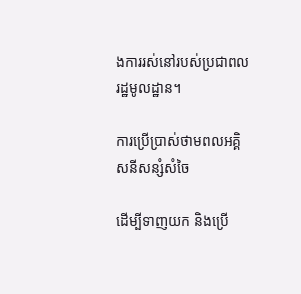ងការរស់នៅរបស់ប្រជាពលរដ្ឋមូលដ្ឋាន។

ការប្រើប្រាស់ថាមពលអគ្គិសនីសន្សំសំចៃ

ដើម្បីទាញយក និងប្រើ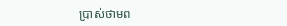ប្រាស់ថាមព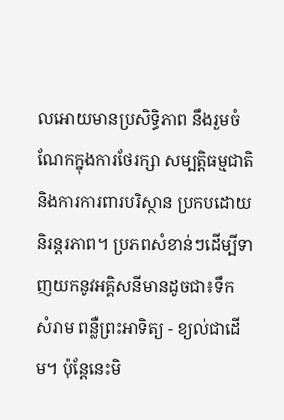លអោយមានប្រសិទ្ធិភាព នឹងរួមចំណែកក្នុងការថែរក្សា សម្បត្តិធម្មជាតិ និងការការពារបរិស្ថាន ប្រកបដោយនិរន្តរភាព។ ប្រភពសំខាន់ៗដើម្បីទាញយកនូវអគ្គិសនីមានដូចជា៖ទឹក សំរាម ពន្លឺព្រះអាទិត្យ - ខ្យល់ជាដើម។ ប៉ុន្តែនេះមិ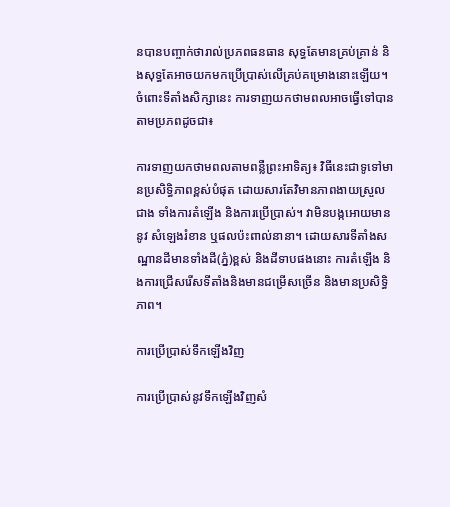នបានបញ្ចាក់ថារាល់ប្រភពធនធាន សុទ្ធតែមានគ្រប់គ្រាន់ និងសុទ្ធតែអាចយកមកប្រើប្រាស់លើគ្រប់គម្រោងនោះឡើយ។ ចំពោះទីតាំងសិក្សានេះ ការទាញយកថាមពលអាចធ្វើទៅបានតាមប្រភពដូចជា៖

ការទាញយកថាមពលតាមពន្លឺព្រះអាទិត្យ៖ វិធីនេះជាទូទៅមានប្រសិទ្ធិភាពខ្ពស់បំផុត ដោយសារតែវិមានភាពងាយស្រួលជាង ទាំងការតំឡើង និងការប្រើប្រាស់។ វាមិនបង្កអោយមាននូវ សំឡេងរំខាន ឬផលប៉ះពាល់នានា។ ដោយសារទីតាំងសណ្ឋានដីមានទាំងដី(ភ្នំ)ខ្ពស់ និងដីទាបផងនោះ ការតំឡើង និងការជ្រើសរើសទីតាំងនិងមានជម្រើសច្រើន និងមានប្រសិទ្ធិភាព។

ការប្រើប្រាស់ទឹកឡើងវិញ

ការប្រើប្រាស់នូវទឹកឡើងវិញសំ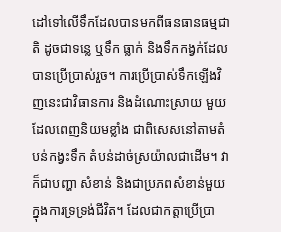ដៅទៅលើទឹកដែលបានមកពីធនធានធម្មជាតិ ដូចជាទន្លេ ឬទឹក ធ្លាក់ និងទឹកកង្វក់ដែលបានប្រើប្រាស់រួច។ ការប្រើប្រាស់ទឹកឡើងវិញនេះជាវិធានការ និងដំណោះស្រាយ មួយដែលពេញនិយមខ្លាំង ជាពិសេសនៅតាមតំបន់កង្វះទឹក តំបន់ដាច់ស្រយ៉ាលជាដើម។ វាក៏ជាបញ្ហា សំខាន់ និងជាប្រភពសំខាន់មួយក្នុងការទ្រទ្រង់ជីវិត។ ដែលជាកត្តាប្រើប្រា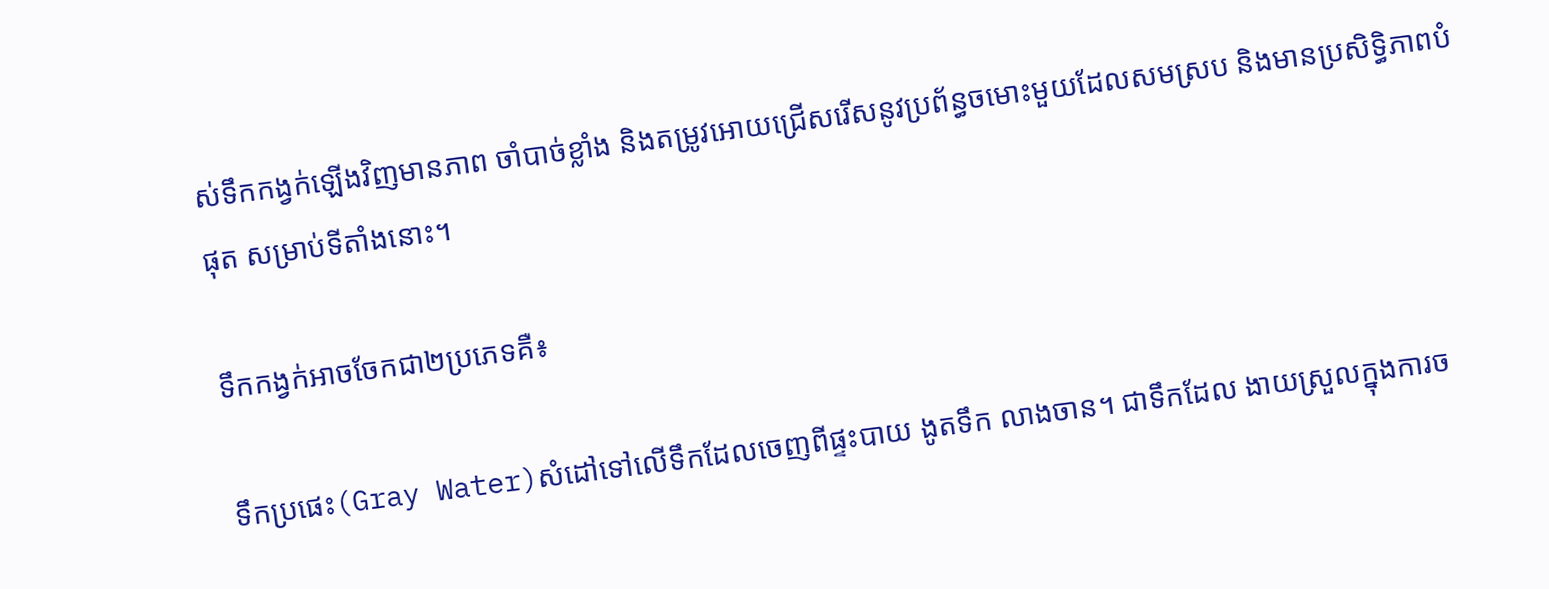ស់ទឹកកង្វក់ឡើងវិញមានភាព ចាំបាច់ខ្លាំង និងតម្រូវអោយជ្រើសរើសនូវប្រព័ន្ធចមោះមួយដែលសមស្រប និងមានប្រសិទ្ធិភាពបំផុត សម្រាប់ទីតាំងនោះ។

ទឹកកង្វក់អាចចែកជា២ប្រភេទគឺ៖

ទឹកប្រផេះ(Gray Water)សំដៅទៅលើទឹកដែលចេញពីផ្ទះបាយ ងូតទឹក លាងចាន។ ជាទឹកដែល ងាយស្រួលក្នុងការច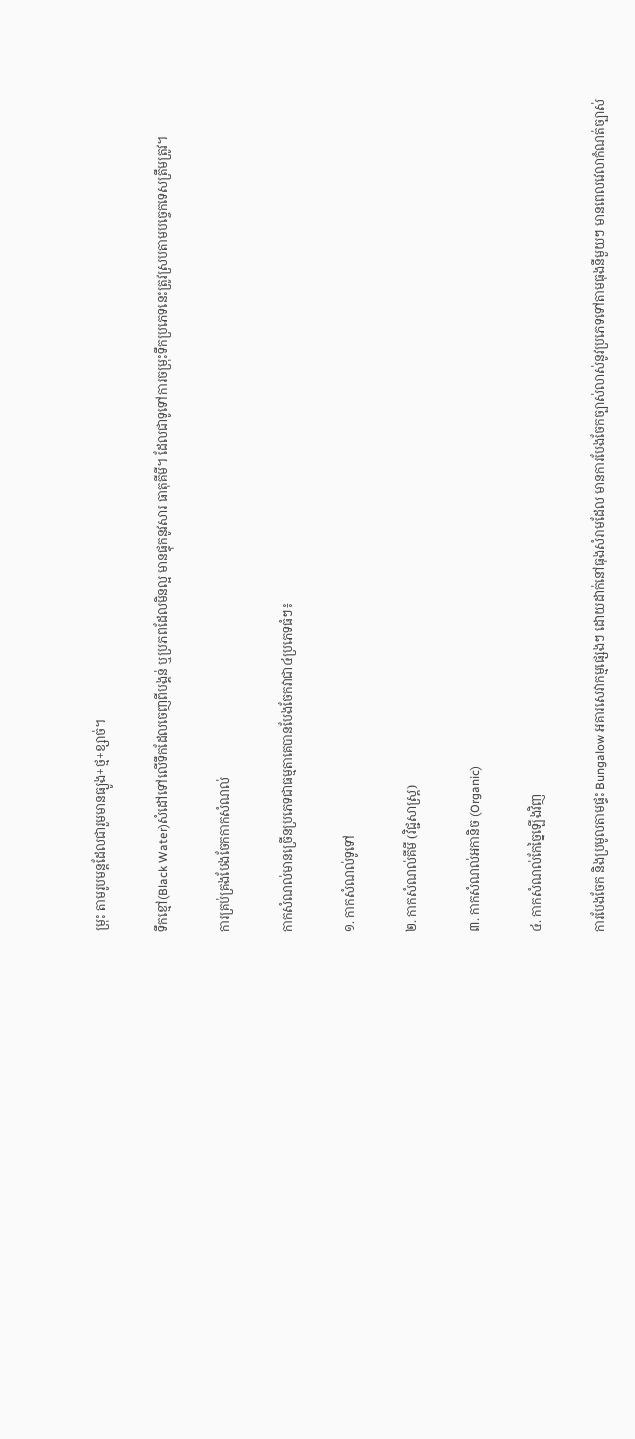ម្រុះ តាមរូបមន្តដែលជារួមមានធ្យូង+ថ្ម+ខ្សាច់។

ទឹកខ្មៅ(Black Water)សំដៅទៅលើទឹកដែលចេញពីបង្គន់ ឬប្រភពដែលមិនល្អ មានផ្ទុកនូវសារ ធាតុគីមី។ ដែលជាទូទៅការចម្រុះទឹកប្រភេទនេះត្រូវស្របតាមបច្ចេកទេសត្រឹមត្រូវ។

ការគ្រប់គ្រងបែងចែកកាកសំណល់

កាកសំណល់មានច្រើនប្រភេទជាធម្មតាគេបានបែងចែកវាជា៤ប្រភេទធំៗ៖

១. កាកសំណល់ទូទៅ

២. កាកសំណល់គីមី (វិជ្ជសាស្ត្រ)

៣. កាកសំណល់អកានិច (Organic)

៤. កាកសំណល់កែច្នៃឡើងវិញ

ការបែងចែក និងប្រមូលតាមផ្ទះ Bungalow អគារសេវាកម្មផ្សេងៗ ដោយដាក់នៅធុងសំរាមដែល មានការបែងចែកច្បាស់លាស់នូវប្រភេទទៅតាមធុងនីមួយៗ មានពេលវេលាកំណត់ច្បាស់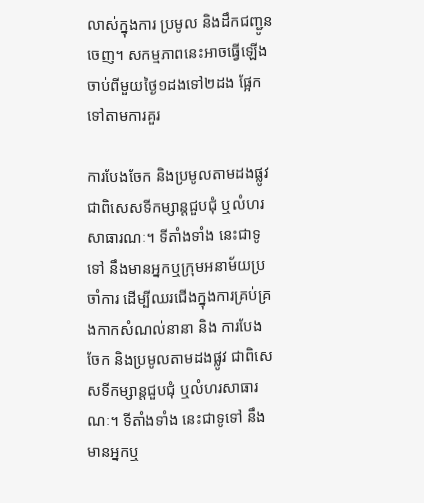លាស់ក្នុងការ ប្រមូល និងដឹកជញ្ជូនចេញ។ សកម្មភាពនេះអាចធ្វើឡើងចាប់ពីមួយថ្ងៃ១ដងទៅ២ដង ផ្អែកទៅតាមការគួរ

ការបែងចែក និងប្រមូលតាមដងផ្លូវ ជាពិសេសទីកម្សាន្តជួបជុំ ឬលំហរសាធារណៈ។ ទីតាំងទាំង នេះជាទូទៅ នឹងមានអ្នកឬក្រុមអនាម័យប្រចាំការ ដើម្បីឈរជើងក្នុងការគ្រប់គ្រងកាកសំណល់នានា និង ការបែងចែក និងប្រមូលតាមដងផ្លូវ ជាពិសេសទីកម្សាន្តជួបជុំ ឬលំហរសាធារណៈ។ ទីតាំងទាំង នេះជាទូទៅ នឹងមានអ្នកឬ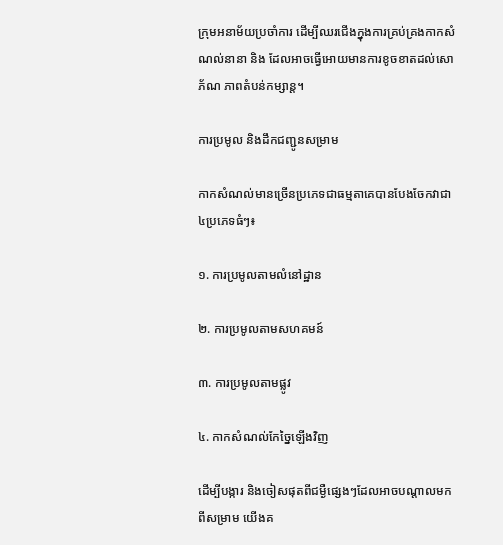ក្រុមអនាម័យប្រចាំការ ដើម្បីឈរជើងក្នុងការគ្រប់គ្រងកាកសំណល់នានា និង ដែលអាចធ្វើអោយមានការខូចខាតដល់សោភ័ណ ភាពតំបន់កម្សាន្ត។

ការប្រមូល និងដឹកជញ្ជូនសម្រាម

កាកសំណល់មានច្រើនប្រភេទជាធម្មតាគេបានបែងចែកវាជា៤ប្រភេទធំៗ៖

១. ការប្រមូលតាមលំនៅដ្ឋាន

២. ការប្រមូលតាមសហគមន៍

៣. ការប្រមូលតាមផ្លូវ

៤. កាកសំណល់កែច្នៃឡើងវិញ

ដើម្បីបង្ការ និងចៀសផុតពីជម្ងឺផ្សេងៗដែលអាចបណ្តាលមកពីសម្រាម យើងគ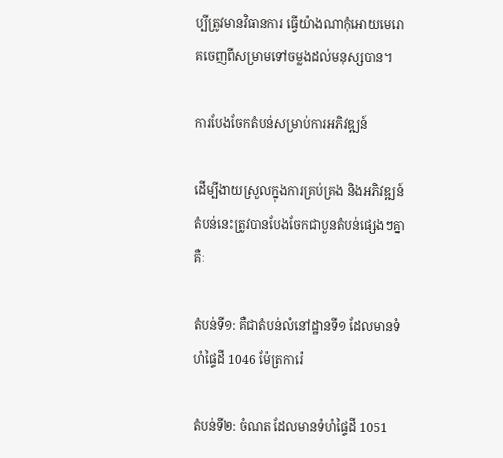ប្បីត្រូវមានវិធានការ ធ្វើយ៉ាងណាកុំអោយមេរោគចេញពីសម្រាមទៅចម្លងដល់មនុស្សបាន។

ការបែងចែកតំបន់សម្រាប់ការអភិវឌ្ឍន៍

ដើម្បីងាយស្រួលក្នុងការគ្រប់គ្រង និងអភិវឌ្ឍន៍ តំបន់នេះត្រូវបានបែងចែកជាបួនតំបន់ផ្សេងៗគ្នាគឺៈ

តំបន់ទី១: គឺជាតំបន់លំនៅដ្ឋានទី១ ដែលមានទំហំផ្ទៃដី 1046 ម៉ែត្រការ៉េ

តំបន់ទី២: ចំណត ដែលមានទំហំផ្ទៃដី 1051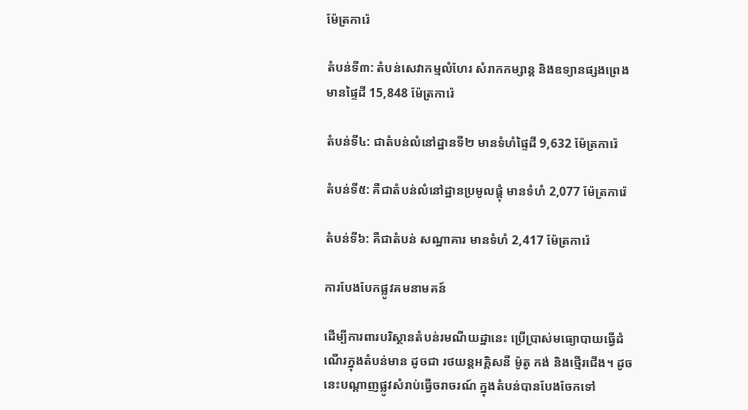ម៉ែត្រការ៉េ

តំបន់ទី៣: តំបន់សេវាកម្មលំហែរ សំរាកកម្សាន្ត និងឧទ្យានផ្សងព្រេង មានផ្ទៃដី 15,848 ម៉ែត្រការ៉េ

តំបន់ទី៤: ជាតំបន់លំនៅដ្ឋានទី២ មានទំហំផ្ទៃដី 9,632 ម៉ែត្រការ៉េ

តំបន់ទី៥: គឺជាតំបន់លំនៅដ្ឋានប្រមូលផ្តុំ មានទំហំ 2,077 ម៉ែត្រការ៉េ

តំបន់ទី៦: គឺជាតំបន់ សណ្ឋាគារ មានទំហំ 2,417 ម៉ែត្រការ៉េ

ការបែងបែកផ្លូវគមនាមគន៍

ដើម្បីការពារបរិស្ថានតំបន់រមណីយដ្ឋានេះ ប្រើប្រាស់មធ្យោបាយធ្វើដំណើរក្នុងតំបន់មាន ដូចជា រថយន្តអគ្គិសនី ម៉ូតូ កង់ និងថ្មើរជើង។ ដូចនេះបណ្តាញផ្លូវសំរាប់ធ្វើចរាចរណ៍ ក្នុងតំបន់បានបែងចែកទៅ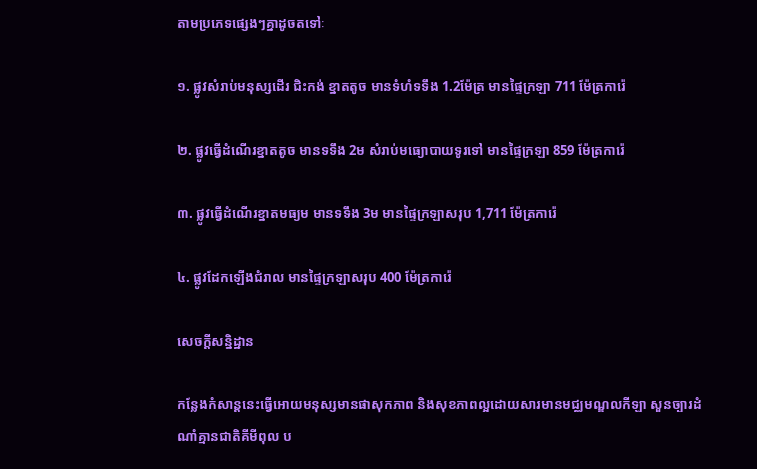តាមប្រភេទផ្សេងៗគ្នាដូចតទៅៈ

១. ផ្លូវសំរាប់មនុស្សដើរ ជិះកង់ ខ្នាតតូច មានទំហំទទឹង 1.2ម៉ែត្រ មានផ្ទៃក្រឡា 711 ម៉ែត្រការ៉េ

២. ផ្លូវធ្វើដំណើរខ្នាតតូច មានទទឹង 2ម សំរាប់មធ្យោបាយទូរទៅ មានផ្ទៃក្រឡា 859 ម៉ែត្រការ៉េ

៣. ផ្លូវធ្វើដំណើរខ្នាតមធ្យម មានទទឹង 3ម មានផ្ទៃក្រឡាសរុប 1,711 ម៉ែត្រការ៉េ

៤. ផ្លូវដែកឡើងជំរាល មានផ្ទៃក្រឡាសរុប 400 ម៉ែត្រការ៉េ

សេចក្តីសន្និដ្ឋាន

កន្លែងកំសាន្តនេះធ្វើអោយមនុស្សមានផាសុកភាព និងសុខភាពល្អដោយសារមានមជ្ឈមណ្ឌលកីឡា សួនច្បារដំណាំគ្មានជាតិគីមីពុល ប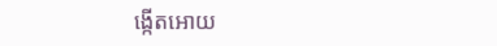ង្កើតអោយ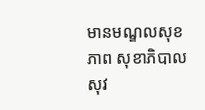មានមណ្ឌលសុខភាព សុខាភិបាលសុវ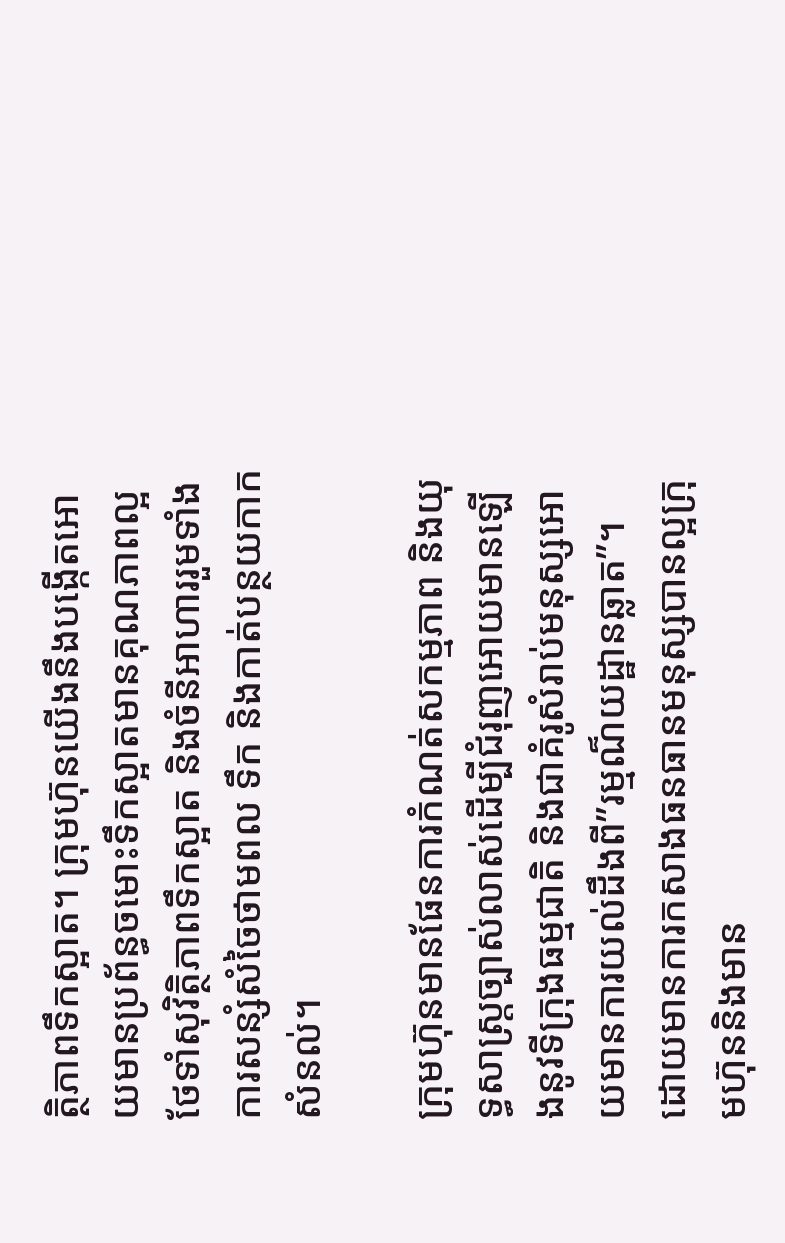ត្ថិភាពទឹកស្អាត។ ក្រុមហ៊ុនយើងនឹងបង្កើតអោយមានប្រព័ន្ធចមោះទឹកស្អាតមានគុណភាពល្អថែទាំសុវិត្ថិភាពទឹកស្អាត និងចំនីអាហាររួមទាំង ការសន្សំសំចៃថាមពល ទឹក និងកាត់បន្ថយកាកសំនល់។

ក្រុមហ៊ុនមានផែនការកំណត់សកម្មភាព និងយុទ្ធសាស្ត្រច្បាស់លាស់ដើម្បីជំរុញអោយមានឡើងនូវទីក្រុងធម្មជាតិ និងជាគំរូសំរាប់មនុស្សអោយមានការយល់ដឹងពី”រម្មណ៏យដ្ឋានឆ្លាត”។ ដោយមានការកសាងធនធានមនុស្សបានល្អក្រុមហ៊ុននិងមាន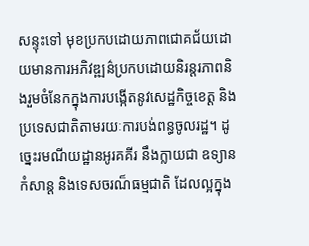សន្ទុះទៅ មុខប្រកបដោយភាពជោគជ័យដោយមានការអភិវឌ្ឍន៌ប្រកបដោយនិរន្តរភាពនិងរួមចំនែកក្នុងការបង្កើតនូវសេដ្ឋកិច្ចខេត្ត និងប្រទេសជាតិតាមរយៈការបង់ពន្ធចូលរដ្ឋ។ ដូច្នេះរមណីយដ្ឋានអូរគគីរ នឹងក្លាយជា ឧទ្យានកំសាន្ត និងទេសចរណ៏ធម្មជាតិ ដែលល្អក្នុង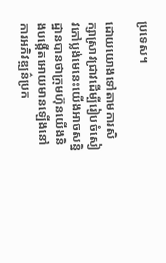ប្រទេស។

ដោយយោងទៅតាមការសិក្សាស្រាវជ្រាវដើម្បីរៀបចំសៀវភៅប្លង់មេនេះយើងអាចសន្និដ្ឋានបានថាក្រុមហ៊ុនយើងនិងបង្កើតអោយមានឡើងនៅការអភិវឌ្ឍន៌ប្រក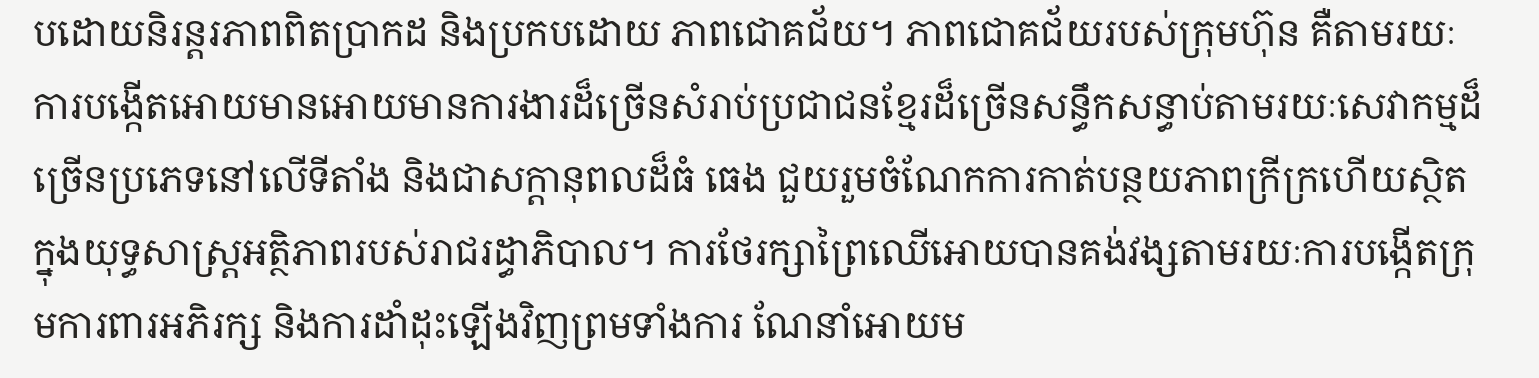បដោយនិរន្តរភាពពិតប្រាកដ និងប្រកបដោយ ភាពជោគជ័យ។ ភាពជោគជ័យរបស់ក្រុមហ៊ុន គឺតាមរយៈការបង្កើតអោយមានអោយមានការងារដ៏ច្រើនសំរាប់ប្រជាជនខ្មែរដ៏ច្រើនសន្ធឹកសន្ធាប់តាមរយៈសេវាកម្មដ៏ច្រើនប្រភេទនៅលើទីតាំង និងជាសក្ដានុពលដ៏ធំ ធេង ជួយរួមចំណែកការកាត់បន្ថយភាពក្រីក្រហើយស្ថិតក្នុងយុទ្ធសាស្ត្រអត្ថិភាពរបស់រាជរដ្ធាភិបាល។ ការថែរក្សាព្រៃឈើអោយបានគង់វង្សតាមរយៈការបង្កើតក្រុមការពារអភិរក្ស និងការដាំដុះឡើងវិញព្រមទាំងការ ណែនាំអោយម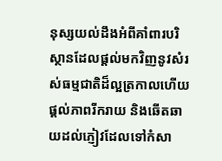នុស្សយល់ដឹងអំពីគាំពារបរិស្ថានដែលផ្តល់មកវិញនូវសំរស់ធម្មជាតិដ៏ល្អត្រកាលហើយ ផ្ដល់ភាពរីករាយ និងឆើតឆាយដល់ភ្ញៀវដែលទៅកំសា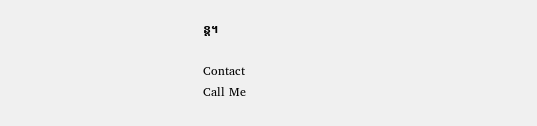ន្ត។

Contact
Call Me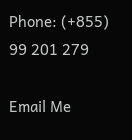Phone: (+855) 99 201 279

Email Me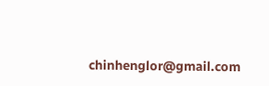chinhenglor@gmail.com